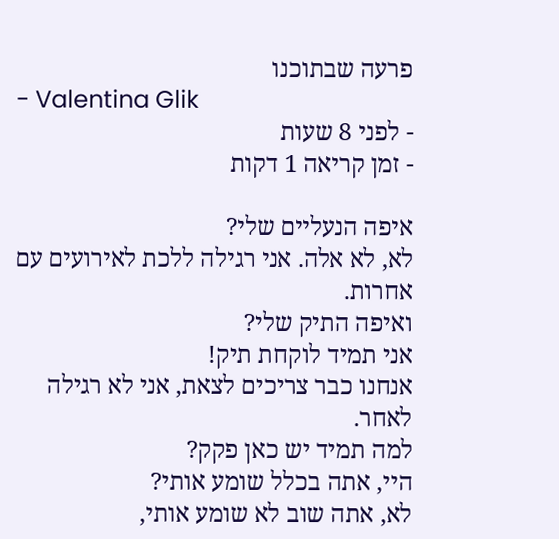פרעה שבתוכנו
- Valentina Glik
- לפני 8 שעות
- זמן קריאה 1 דקות

איפה הנעליים שלי?
לא, לא אלה. אני רגילה ללכת לאירועים עם אחרות.
ואיפה התיק שלי?
אני תמיד לוקחת תיק!
אנחנו כבר צריכים לצאת, אני לא רגילה לאחר.
למה תמיד יש כאן פקק?
היי, אתה בכלל שומע אותי?
לא, אתה שוב לא שומע אותי,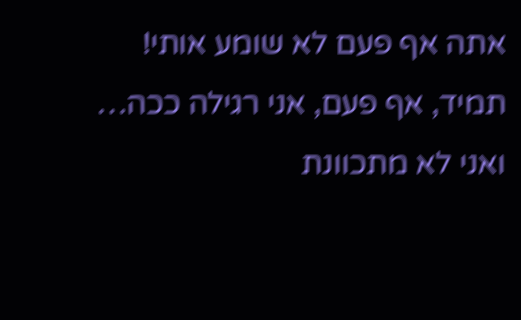אתה אף פעם לא שומע אותי!
תמיד, אף פעם, אני רגילה ככה…
ואני לא מתכוונת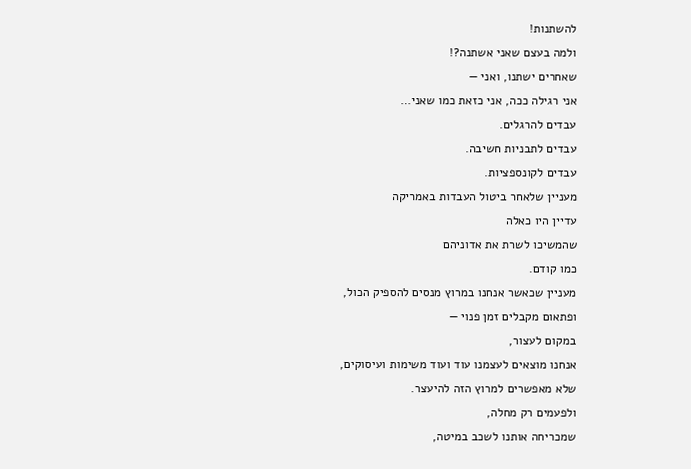להשתנות!
ולמה בעצם שאני אשתנה?!
שאחרים ישתנו, ואני —
אני רגילה ככה, אני כזאת כמו שאני…
עבדים להרגלים.
עבדים לתבניות חשיבה.
עבדים לקונספציות.
מעניין שלאחר ביטול העבדות באמריקה
עדיין היו כאלה
שהמשיכו לשרת את אדוניהם
כמו קודם.
מעניין שכאשר אנחנו במרוץ מנסים להספיק הכול,
ופתאום מקבלים זמן פנוי —
במקום לעצור,
אנחנו מוצאים לעצמנו עוד ועוד משימות ועיסוקים,
שלא מאפשרים למרוץ הזה להיעצר.
ולפעמים רק מחלה,
שמכריחה אותנו לשכב במיטה,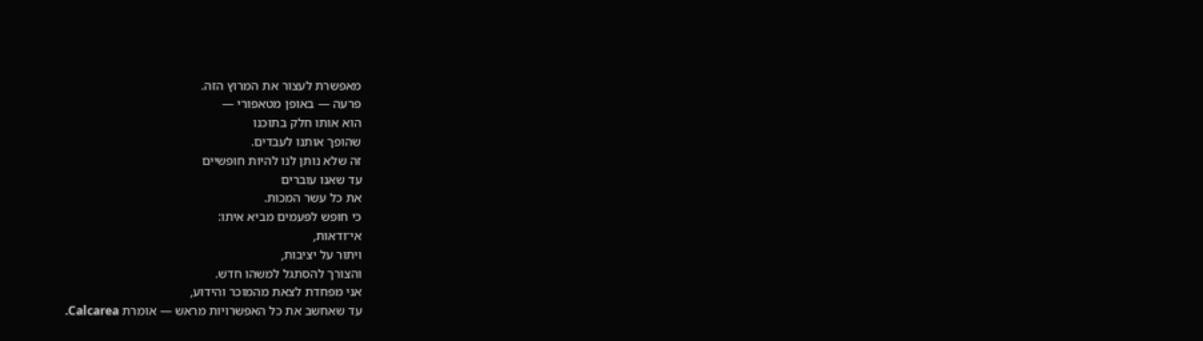מאפשרת לעצור את המרוץ הזה.
פרעה — באופן מטאפורי —
הוא אותו חלק בתוכנו
שהופך אותנו לעבדים.
זה שלא נותן לנו להיות חופשיים
עד שאנו עוברים
את כל עשר המכות.
כי חופש לפעמים מביא איתו:
אי־ודאות,
ויתור על יציבות,
והצורך להסתגל למשהו חדש.
אני מפחדת לצאת מהמוכר והידוע,
עד שאחשב את כל האפשרויות מראש — אומרת Calcarea.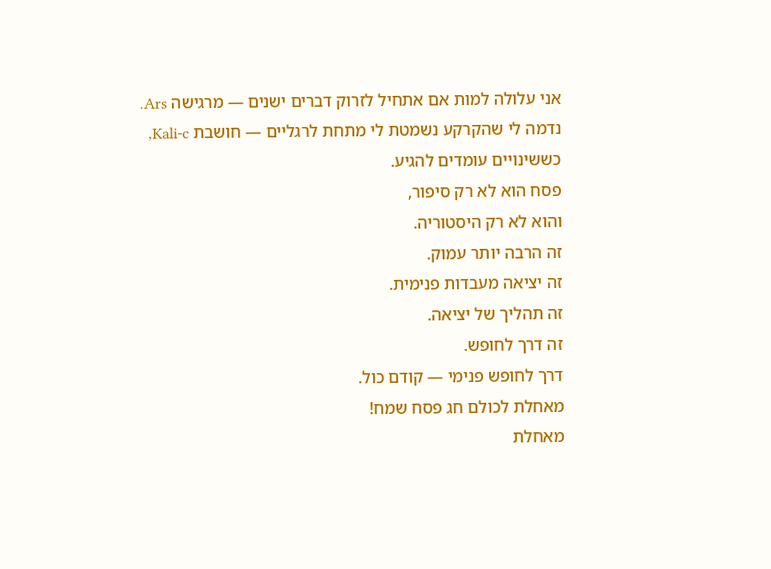אני עלולה למות אם אתחיל לזרוק דברים ישנים — מרגישה Ars.
נדמה לי שהקרקע נשמטת לי מתחת לרגליים — חושבת Kali-c,
כששינויים עומדים להגיע.
פסח הוא לא רק סיפור,
והוא לא רק היסטוריה.
זה הרבה יותר עמוק.
זה יציאה מעבדות פנימית.
זה תהליך של יציאה.
זה דרך לחופש.
דרך לחופש פנימי — קודם כול.
מאחלת לכולם חג פסח שמח!
מאחלת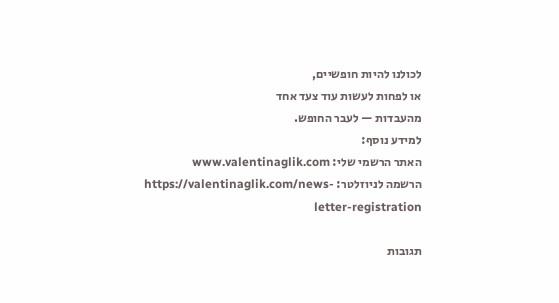לכולנו להיות חופשיים,
או לפחות לעשות עוד צעד אחד
מהעבדות — לעבר החופש.
למידע נוסף:
האתר הרשמי שלי: www.valentinaglik.com
הרשמה לניוזלטר: https://valentinaglik.com/news-letter-registration

תגובות